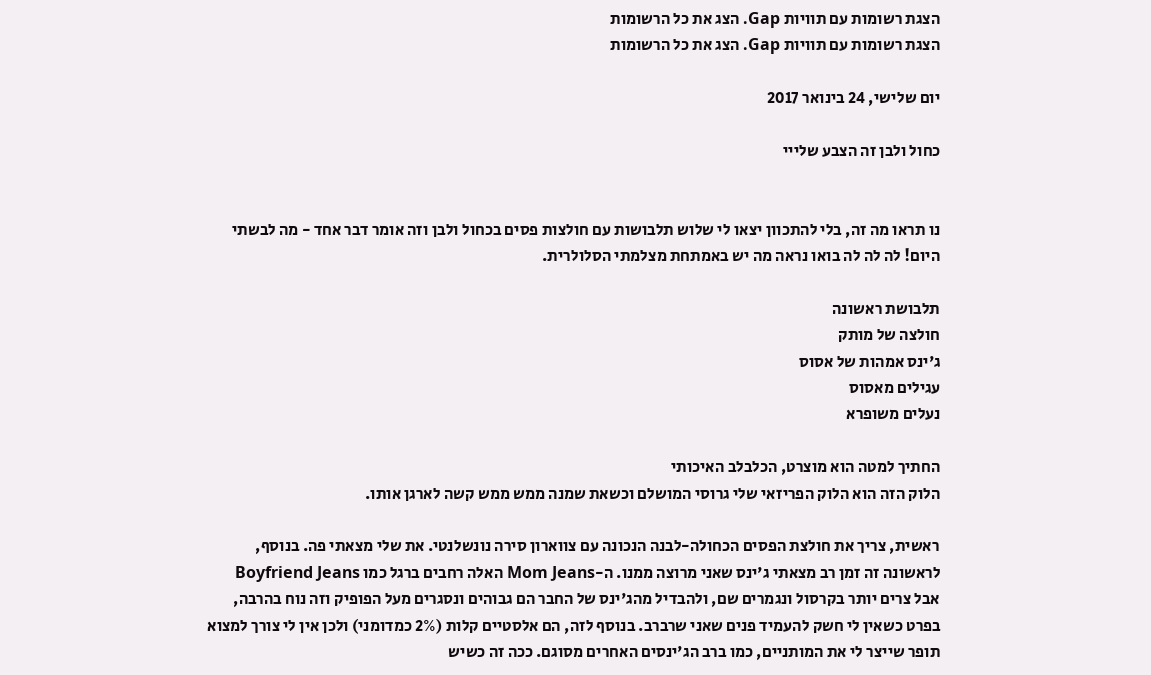הצגת רשומות עם תוויות Gap. הצג את כל הרשומות
הצגת רשומות עם תוויות Gap. הצג את כל הרשומות

יום שלישי, 24 בינואר 2017

כחול ולבן זה הצבע שלייי


נו תראו מה זה, בלי להתכוון יצאו לי שלוש תלבושות עם חולצות פסים בכחול ולבן וזה אומר דבר אחד - מה לבשתי היום! לה לה לה בואו נראה מה יש באמתחת מצלמתי הסלולרית.

תלבושת ראשונה
חולצה של מותק
ג'ינס אמהות של אסוס
עגילים מאסוס
נעלים משופרא

החתיך למטה הוא מוצרט, הכלבלב האיכותי
הלוק הזה הוא הלוק הפריזאי שלי גרוסי המושלם וכשאת שמנה ממש ממש קשה לארגן אותו.

ראשית, צריך את חולצת הפסים הכחולה-לבנה הנכונה עם צווארון סירה נונשלנטי. את שלי מצאתי פה. בנוסף, לראשונה זה זמן רב מצאתי ג'ינס שאני מרוצה ממנו. ה-Mom Jeans האלה רחבים ברגל כמו Boyfriend Jeans  אבל צרים יותר בקרסול ונגמרים שם, ולהבדיל מהג'ינס של החבר הם גבוהים ונסגרים מעל הפופיק וזה נוח בהרבה, בפרט כשאין לי חשק להעמיד פנים שאני שרברב. בנוסף לזה, הם אלסטיים קלות (2% כמדומני) ולכן אין לי צורך למצוא תופר שייצר לי את המותניים, כמו ברב הג'ינסים האחרים מסוגם. ככה זה כשיש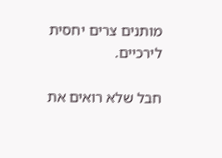מותנים צרים יחסית לירכיים.

חבל שלא רואים את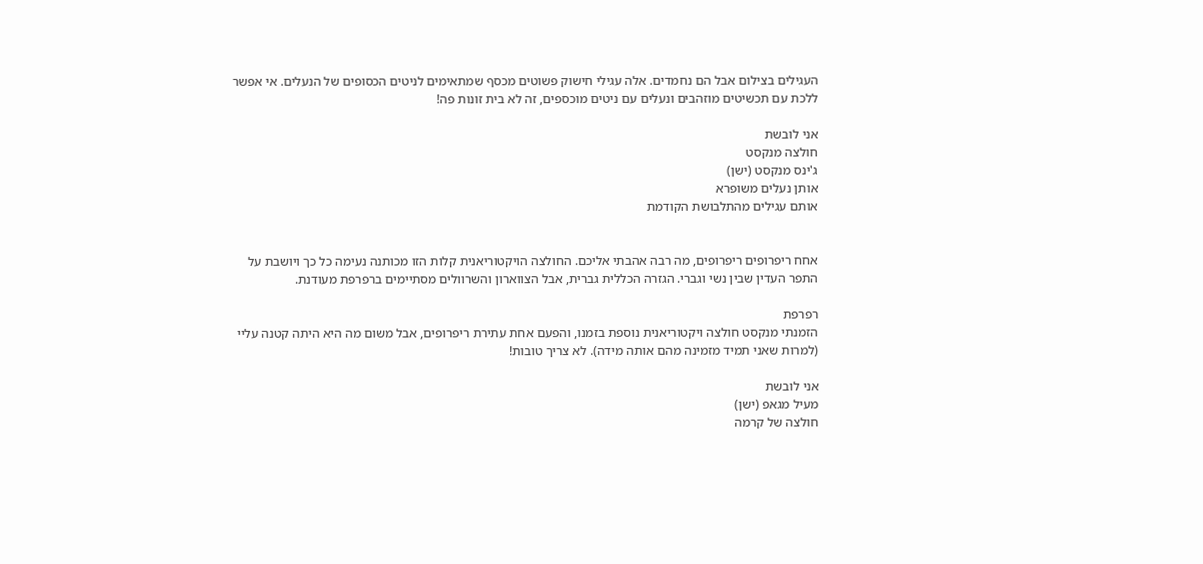העגילים בצילום אבל הם נחמדים. אלה עגילי חישוק פשוטים מכסף שמתאימים לניטים הכסופים של הנעלים. אי אפשר ללכת עם תכשיטים מוזהבים ונעלים עם ניטים מוכספים, זה לא בית זונות פה!

אני לובשת
חולצה מנקסט
ג'ינס מנקסט (ישן)
אותן נעלים משופרא
אותם עגילים מהתלבושת הקודמת


אחח ריפרופים ריפרופים, מה רבה אהבתי אליכם. החולצה הויקטוריאנית קלות הזו מכותנה נעימה כל כך ויושבת על התפר העדין שבין נשי וגברי. הגזרה הכללית גברית, אבל הצווארון והשרוולים מסתיימים ברפרפת מעודנת.

רפרפת
הזמנתי מנקסט חולצה ויקטוריאנית נוספת בזמנו, והפעם אחת עתירת ריפרופים, אבל משום מה היא היתה קטנה עליי (למרות שאני תמיד מזמינה מהם אותה מידה). לא צריך טובות!

אני לובשת
מעיל מגאפ (ישן)
חולצה של קרמה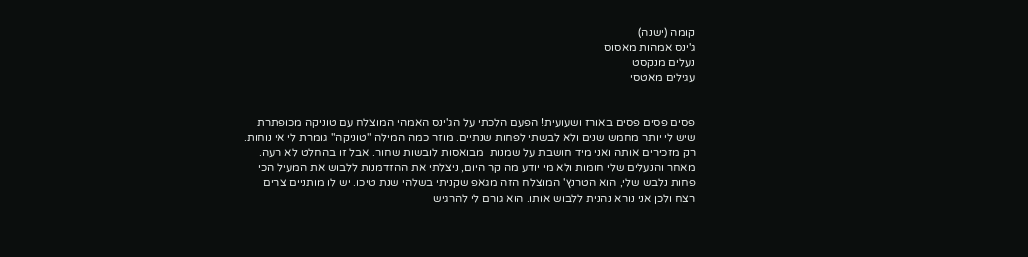קומה (ישנה)
ג'ינס אמהות מאסוס
נעלים מנקסט
עגילים מאטסי


פסים פסים פסים באורז ושעועית! הפעם הלכתי על הג'ינס האמהי המוצלח עם טוניקה מכופתרת שיש לי יותר מחמש שנים ולא לבשתי לפחות שנתיים. מוזר כמה המילה "טוניקה" גומרת לי אי נוחות. רק מזכירים אותה ואני מיד חושבת על שמנות  מבואסות לובשות שחור. אבל זו בהחלט לא רעה. מאחר והנעלים שלי חומות ולא מי יודע מה קר היום, ניצלתי את ההזדמנות ללבוש את המעיל הכי פחות נלבש שלי, הוא הטרנץ' המוצלח הזה מגאפ שקניתי בשלהי שנת טיכו. יש לו מותניים צרים רצח ולכן אני נורא נהנית ללבוש אותו. הוא גורם לי להרגיש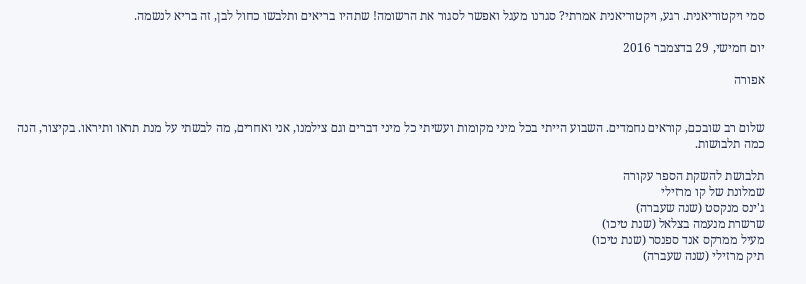סמי ויקטוריאנית. רגע, ויקטוריאנית אמרתי? סגרנו מעגל ואפשר לסגור את הרשומה! שתהיו בריאים ותלבשו כחול לבן, זה בריא לנשמה.

יום חמישי, 29 בדצמבר 2016

אפורה


שלום רב שובכם, קוראים נחמדים. השבוע הייתי בכל מיני מקומות ועשיתי כל מיני דברים וגם צילמנו, אני ואחרים, מה לבשתי על מנת תראו ותיראו. בקיצור, הנה כמה תלבושות.

תלבושת להשקת הספר עקורה
שמלונת של קו מרזילי
ג'ינס מנקסט (שנה שעברה)
שרשרת מנעמה בצלאל (שנת טיכו)
מעיל ממרקס אנד ספנסר (שנת טיכו)
תיק מרזילי (שנה שעברה)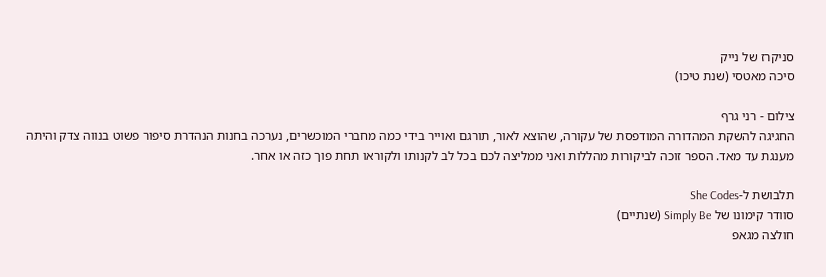סניקרז של נייק
סיכה מאטסי (שנת טיכו)

צילום - רני גרף
החגיגה להשקת המהדורה המודפסת של עקורה, שהוצא לאור, תורגם ואוייר בידי כמה מחברי המוכשרים, נערכה בחנות הנהדרת סיפור פשוט בנווה צדק והיתה מענגת עד מאד. הספר זוכה לביקורות מהללות ואני ממליצה לכם בכל לב לקנותו ולקוראו תחת פוך כזה או אחר.

תלבושת ל-She Codes
סוודר קימונו של Simply Be (שנתיים)
חולצה מגאפ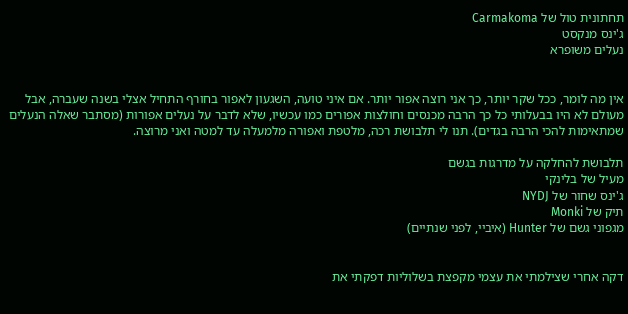תחתונית טול של Carmakoma
ג'ינס מנקסט
נעלים משופרא


אין מה לומר, ככל שקר יותר, כך אני רוצה אפור יותר. אם איני טועה, השגעון לאפור בחורף התחיל אצלי בשנה שעברה, אבל מעולם לא היו בבעלותי כל כך הרבה מכנסים וחולצות אפורים כמו עכשיו, שלא לדבר על נעלים אפורות (מסתבר שאלה הנעלים שמתאימות להכי הרבה בגדים). תנו לי תלבושת רכה, מלטפת ואפורה מלמעלה עד למטה ואני מרוצה.

תלבושת להחלקה על מדרגות בגשם
מעיל של בלינקי
ג'ינס שחור של NYDJ
תיק של Monki
מגפוני גשם של Hunter (איביי, לפני שנתיים)


דקה אחרי שצילמתי את עצמי מקפצת בשלוליות דפקתי את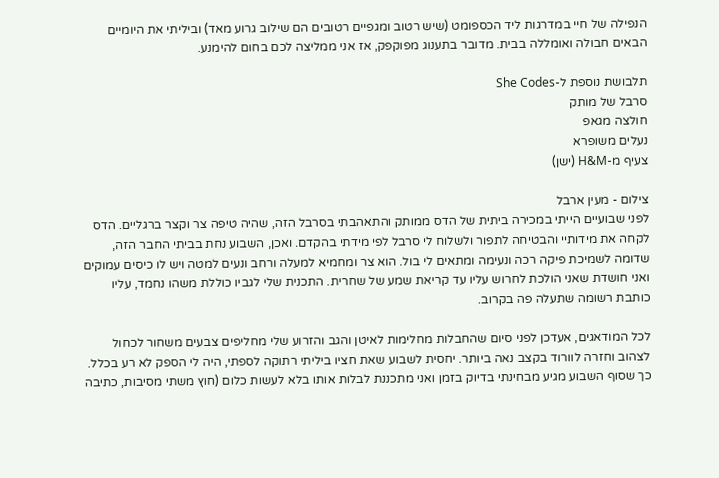הנפילה של חיי במדרגות ליד הכספומט (שיש רטוב ומגפיים רטובים הם שילוב גרוע מאד) וביליתי את היומיים הבאים חבולה ואומללה בבית. מדובר בתענוג מפוקפק, אז אני ממליצה לכם בחום להימנע.

תלבושת נוספת ל-She Codes
סרבל של מותק
חולצה מגאפ
נעלים משופרא
צעיף מ-H&M (ישן)

צילום - מעין ארבל
לפני שבועיים הייתי במכירה ביתית של הדס ממותק והתאהבתי בסרבל הזה, שהיה טיפה צר וקצר ברגליים. הדס לקחה את מידותיי והבטיחה לתפור ולשלוח לי סרבל לפי מידתי בהקדם. ואכן, השבוע נחת בביתי החבר הזה, שדומה לשמיכת פיקה רכה ונעימה ומתאים לי בול. הוא צר ומחמיא למעלה ורחב ונעים למטה ויש לו כיסים עמוקים ואני חושדת שאני הולכת לחרוש עליו עד קריאת שמע של שחרית. התכנית שלי לגביו כוללת משהו נחמד, עליו כותבת רשומה שתעלה פה בקרוב.

לכל המודאגים, אעדכן לפני סיום שהחבלות מחלימות לאיטן והגב והזרוע שלי מחליפים צבעים משחור לכחול לצהוב וחזרה לוורוד בקצב נאה ביותר. יחסית לשבוע שאת חציו ביליתי רתוקה לספתי, היה לי הספק לא רע בכלל. כך שסוף השבוע מגיע מבחינתי בדיוק בזמן ואני מתכננת לבלות אותו בלא לעשות כלום (חוץ משתי מסיבות, כתיבה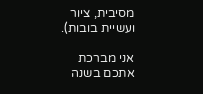מסיבית, ציור ועשיית בובות).

אני מברכת אתכם בשנה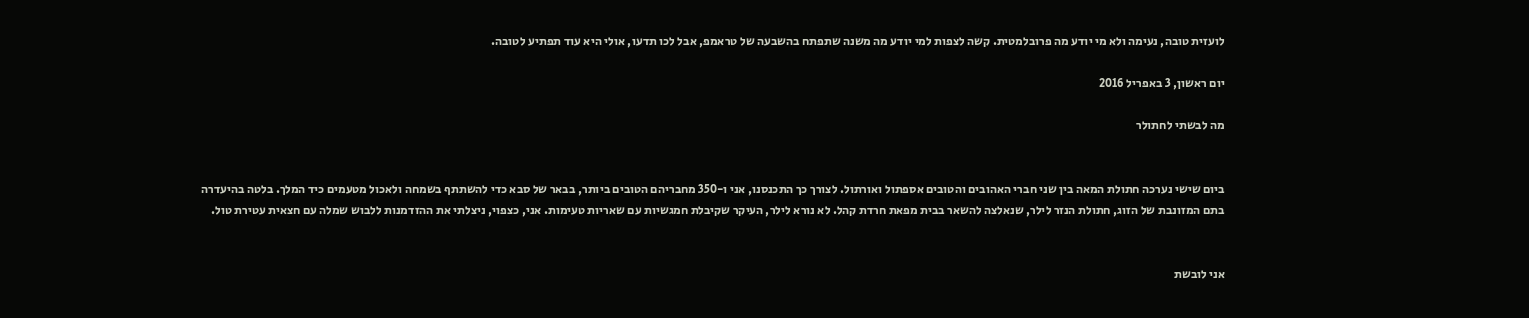לועזית טובה, נעימה ולא מי יודע מה פרובלמטית. קשה לצפות למי יודע מה משנה שתפתח בהשבעה של טראמפ, אבל לכו תדעו, אולי היא עוד תפתיע לטובה.

יום ראשון, 3 באפריל 2016

מה לבשתי לחתולר


ביום שישי נערכה חתולת המאה בין שני חברי האהובים והטובים אספתול ואורתול. לצורך כך התכנסנו, אני ו-350 מחבריהם הטובים ביותר, בבאר של סבא כדי להשתתף בשמחה ולאכול מטעמים כיד המלך. בלטה בהיעדרה בתם המזונבת של הזוג, חתולת הנזר לילר, שנאלצה להשאר בבית מפאת חרדת קהל. לא נורא לילר, העיקר שקיבלת חמגשיות עם שאריות טעימות. אני, כצפוי, ניצלתי את ההזדמנות ללבוש שמלה עם חצאית עטירת טול.


אני לובשת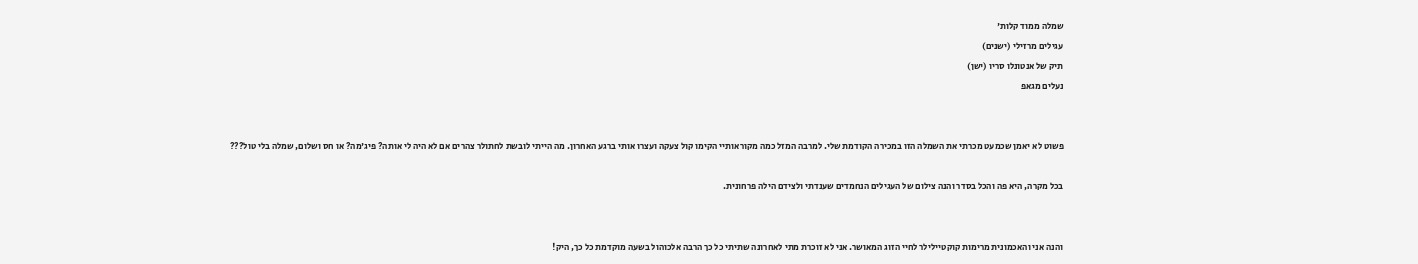שמלה ממוד קלות'
עגילים מרזילי (ישנים)
תיק של אנטונלו סריו (ישן)
נעלים מגאפ


פשוט לא יאמן שכמעט מכרתי את השמלה הזו במכירה הקודמת שלי. למרבה המזל כמה מקוראותיי הקימו קול צעקה ועצרו אותי ברגע האחרון. מה הייתי לובשת לחתולר צהרים אם לא היה לי אותה? פיג'מה? או חס ושלום, שמלה בלי טול???

בכל מקרה, היא פה והכל בסדר והנה צילום של העגילים הנחמדים שענדתי ולצידם הילה פרחונית.


והנה אני והאכמונית מרימות קוקטיילילר לחיי הזוג המאושר. אני לא זוכרת מתי לאחרונה שתיתי כל כך הרבה אלכוהול בשעה מוקדמת כל כך, היק!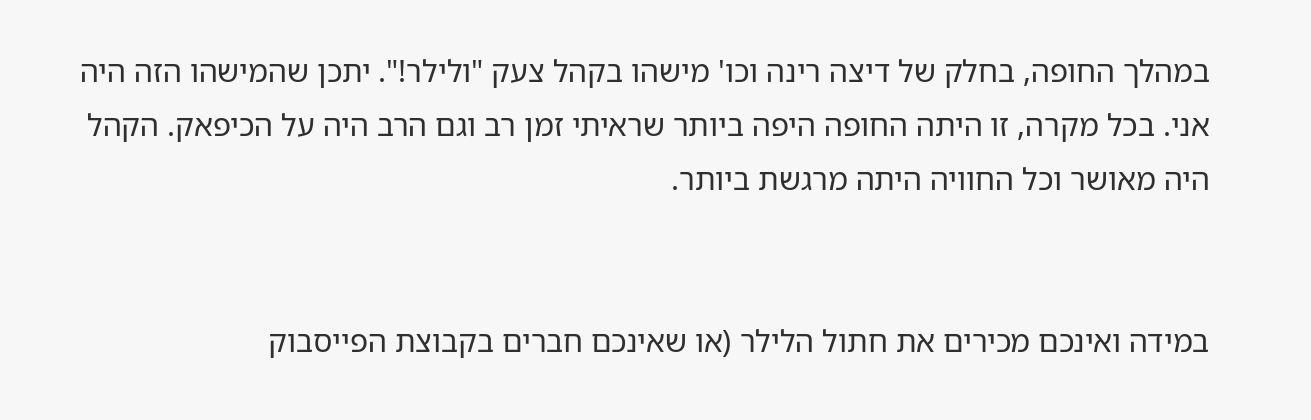במהלך החופה, בחלק של דיצה רינה וכו' מישהו בקהל צעק "ולילר!". יתכן שהמישהו הזה היה אני. בכל מקרה, זו היתה החופה היפה ביותר שראיתי זמן רב וגם הרב היה על הכיפאק. הקהל היה מאושר וכל החוויה היתה מרגשת ביותר.


במידה ואינכם מכירים את חתול הלילר (או שאינכם חברים בקבוצת הפייסבוק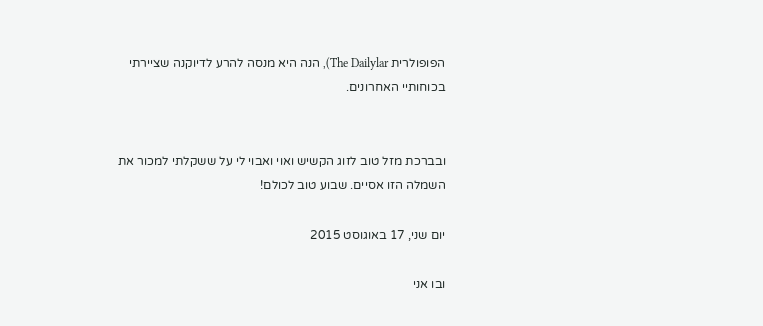הפופולרית The Dailylar), הנה היא מנסה להרע לדיוקנה שציירתי בכוחותיי האחרונים.


ובברכת מזל טוב לזוג הקשיש ואוי ואבוי לי על ששקלתי למכור את השמלה הזו אסיים. שבוע טוב לכולם!

יום שני, 17 באוגוסט 2015

ובו אני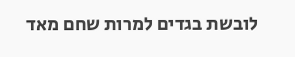לובשת בגדים למרות שחם מאד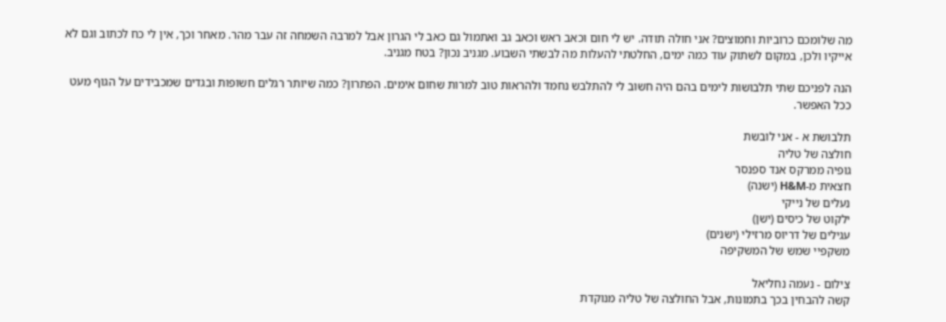מה שלומכם כרוביות וחמוצים? אני חולה תודה. יש לי חום וכאב ראש וכאב גב ואתמול גם כאב לי הגרון אבל למרבה השמחה זה עבר מהר. מאחר וכך, אין לי כח לכתוב וגם לא אייקיו ולכן, במקום לשתוק עוד כמה ימים, החלטתי להעלות מה לבשתי השבוע. מגניב נכון? בטח מגניב.

הנה לפניכם שתי תלבושות לימים בהם היה חשוב לי להתלבש נחמד ולהראות טוב למרות שחום אימים. הפתרון? כמה שיותר רגלים חשופות ובגדים שמכבידים על הגוף מעט ככל האפשר.

תלבושת א - אני לובשת
חולצה של טליה
גופיה ממרקס אנד ספנסר
חצאית מ-H&M (ישנה)
נעלים של נייקי
ילקוט של כיסים (ישן)
עגילים של דריוס מרזילי (ישנים)
משקפיי שמש של המשקיפה

צילום - נעמה נחליאל
קשה להבחין בכך בתמונות, אבל החולצה של טליה מנוקדת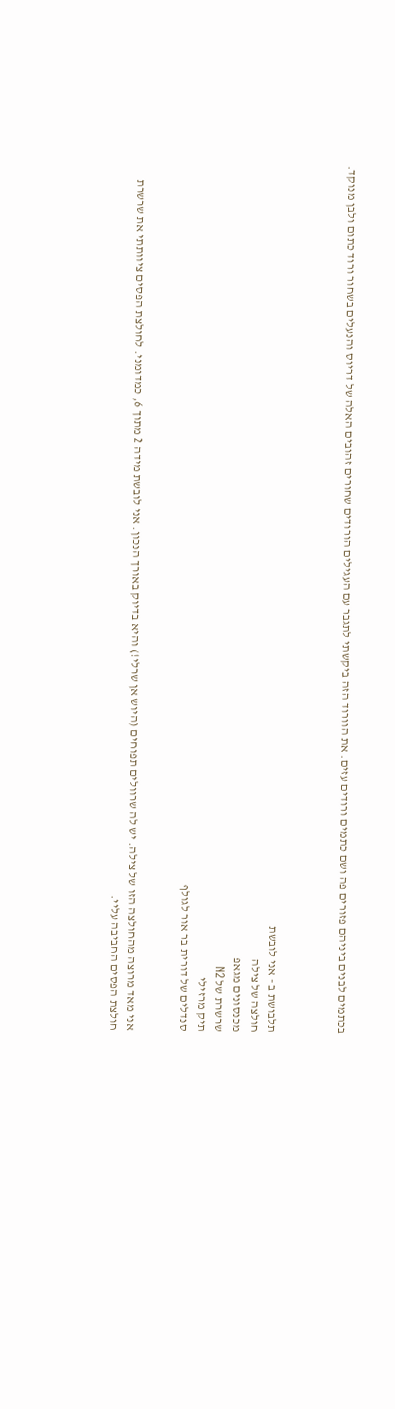בכתמים לבנים ביניהם פזורים פה ושם כתמים ורודים עזים. את הוורוד הזה ביקשתי לתגבר עם העגילים הורודים שחורים זהובים האלה של דריוס והנעלים בשחור ורוד כתום ולבן מנוקד.



תלבושת ב - אני לובשת
חולצה של צילה
מכנסונים מגאפ
שרשרת של N2
תיק מרזילי
סנדלים של דורית בר אור לגולף


אני מאד מרוצה מהחולצה הזו של צילה. יש לה שרוולים תפוחים (היוש אן שרלי!) והיא בדיוק באורך הנכון. אני לובשת מידה 2 מתוך 6, כמדומני. לחולצת הפסים ציוותתי את שרשרת חולצת הפסים החביבה עליי.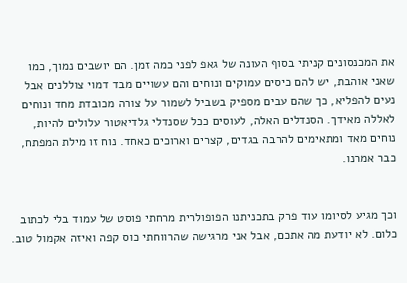את המכנסונים קניתי בסוף העונה של גאפ לפני כמה זמן. הם יושבים נמוך, כמו שאני אוהבת, יש להם כיסים עמוקים ונוחים והם עשויים מבד דמוי צוללנים אבל נעים להפליא, כך שהם עבים מספיק בשביל לשמור על צורה מכובדת מחד ונוחים לאללה מאידך. הסנדלים האלה, לעוסים ככל שסנדלי גלדיאטור עלולים להיות, נוחים מאד ומתאימים להרבה בגדים, קצרים וארוכים כאחד. נוח זו מילת המפתח, כבר אמרנו.


וכך מגיע לסיומו עוד פרק בתכניתנו הפופולרית מרחתי פוסט של עמוד בלי לכתוב כלום. לא יודעת מה אתכם, אבל אני מרגישה שהרווחתי כוס קפה ואיזה אקמול טוב.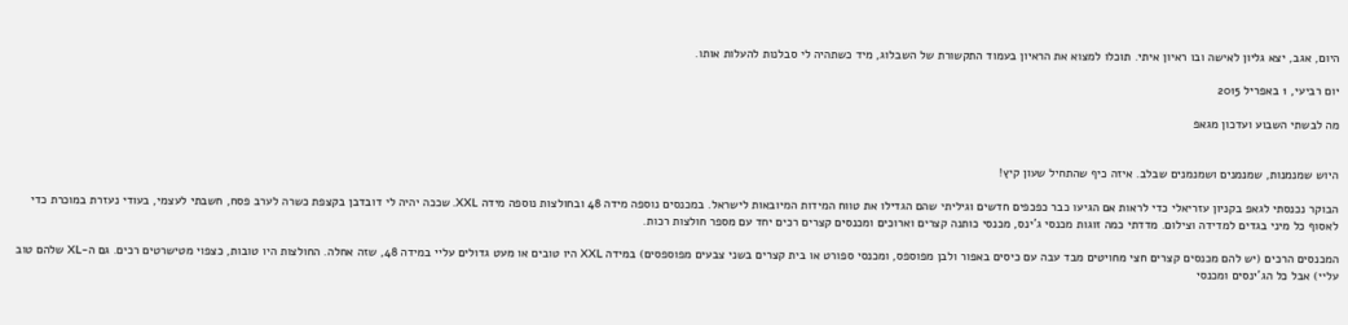היום, אגב, יצא גליון לאישה ובו ראיון איתי. תוכלו למצוא את הראיון בעמוד התקשורת של השבלוג, מיד כשתהיה לי סבלנות להעלות אותו.

יום רביעי, 1 באפריל 2015

מה לבשתי השבוע ועדכון מגאפ


היוש שמנמנות, שמנמנים ושמנמנים שבלב. איזה כיף שהתחיל שעון קיץ!

הבוקר נכנסתי לגאפ בקניון עזריאלי כדי לראות אם הגיעו כבר כפכפים חדשים וגיליתי שהם הגדילו את טווח המידות המיובאות לישראל. במכנסים נוספה מידה 48 ובחולצות נוספה מידה XXL. שככה יהיה לי דובדבן בקצפת כשרה לערב פסח, חשבתי לעצמי, בעודי נעזרת במוכרת כדי לאסוף כל מיני בגדים למדידה וצילום. מדדתי כמה זוגות מכנסי ג'ינס, מכנסי כותנה קצרים וארוכים ומכנסים קצרים רכים יחד עם מספר חולצות רכות.

המכנסים הרכים (יש להם מכנסים קצרים חצי מחויטים מבד עבה עם כיסים באפור ולבן מפוספס, ומכנסי ספורט או בית קצרים בשני צבעים מפוספסים) במידה XXL היו טובים או מעט גדולים עליי במידה 48, שזה אחלה. החולצות היו טובות, כצפוי מטישרטים רכים. גם ה-XL שלהם טוב עליי) אבל כל הג'ינסים ומכנסי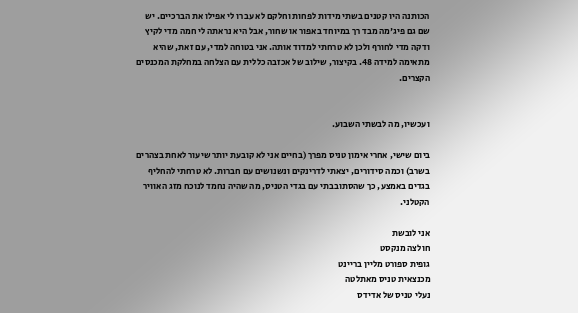הכותנה היו קטנים בשתי מידות לפחות וחלקם לא עברו לי אפילו את הברכיים. יש שם גם פיג'מה מבד רך במיוחד באפור או שחור, אבל היא נראתה לי חמה מדי לקיץ ודקה מדי לחורף ולכן לא טרחתי למדוד אותה. אני בטוחה למדי, עם זאת, שהיא מתאימה למידה 48. בקיצור, שילוב של אכזבה כללית עם הצלחה במחלקת המכנסים הקצרים.


ועכשיו, מה לבשתי השבוע.

ביום שישי, אחרי אימון טניס מפרך (בחיים אני לא קובעת יותר שיעור לאחת בצהרים בשרב) וכמה סידורים, יצאתי לדרינקים ונשנושים עם חברות. לא טרחתי להחליף בגדים באמצע, כך שהסתובבתי עם בגדי הטניס, מה שהיה נחמד לנוכח מזג האוויר הקטלני.

אני לובשת
חולצה מנקסט
גופית ספורט מליין בריינט
מכנצאית טניס מאתלטה
נעלי טניס של אדידס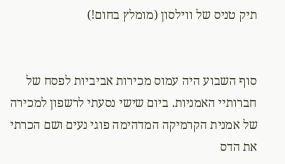תיק טניס של ווילסון (מומלץ בחום!)


סוף השבוע היה עמוס מכירות אביביות לפסח של חברותיי האמניות. ביום שישי נסעתי לרשפון למכירה של אמנית הקרמיקה המדהימה פוגי נעים ושם הכרתי את הדס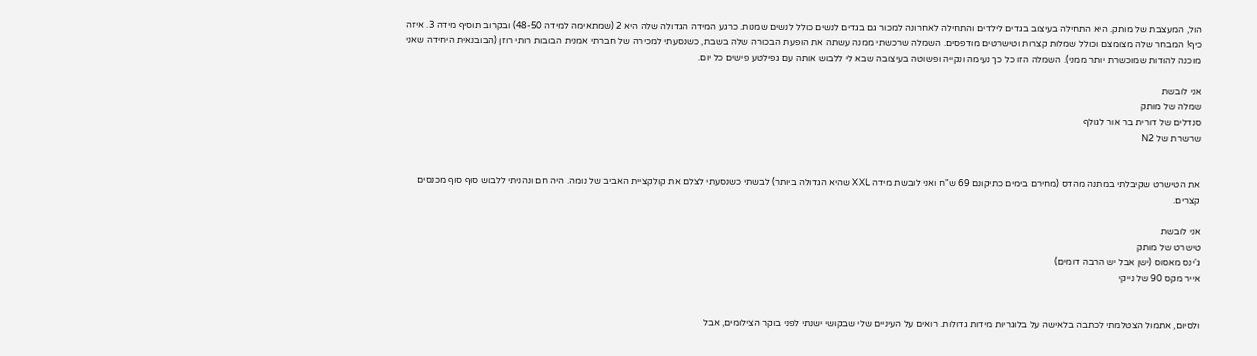הול, המעצבת של מותק. היא התחילה בעיצוב בגדים לילדים והתחילה לאחרונה למכור גם בגדים לנשים כולל לנשים שמנות. כרגע המידה הגדולה שלה היא 2 (שמתאימה למידה 48-50) ובקרוב תוסיף מידה 3. איזה כיף! המבחר שלה מצומצם וכולל שמלות קצרות וטישרטים מודפסים. השמלה שרכשתי ממנה עשתה את הופעת הבכורה שלה בשבת, כשנסעתי למכירה של חברתי אמנית הבובות רותי רוזן (הבובנאית היחידה שאני מוכנה להודות שמוכשרת יותר ממני). השמלה הזו כל כך נעימה ונקייה ופשוטה בעיצובה שבא לי ללבוש אותה עם גפילטע פישים כל יום.

אני לובשת
שמלה של מותק
סנדלים של דורית בר אור לגולף
שרשרת של N2


את הטישרט שקיבלתי במתנה מהדס (מחירם בימים כתיקונם 69 ש"ח ואני לובשת מידה XXL שהיא הגדולה ביותר) לבשתי כשנסעתי לצלם את קולקציית האביב של נומה. היה חם ונהניתי ללבוש סוף סוף מכנסים קצרים.

אני לובשת
טישרט של מותק
ג'ינס מאסוס (ישן אבל יש הרבה דומים)
אייר מקס 90 של נייקי


ולסיום, אתמול הצטלמתי לכתבה בלאישה על בלוגריות מידות גדולות. רואים על העיניים שלי שבקושי ישנתי לפני בוקר הצילומים, אבל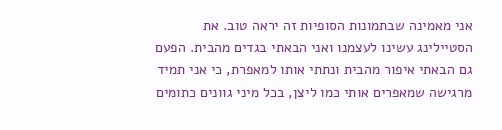אני מאמינה שבתמונות הסופיות זה יראה טוב. את הסטיילינג עשינו לעצמנו ואני הבאתי בגדים מהבית. הפעם גם הבאתי איפור מהבית ונתתי אותו למאפרת, כי אני תמיד מרגישה שמאפרים אותי כמו ליצן, בכל מיני גוונים כתומים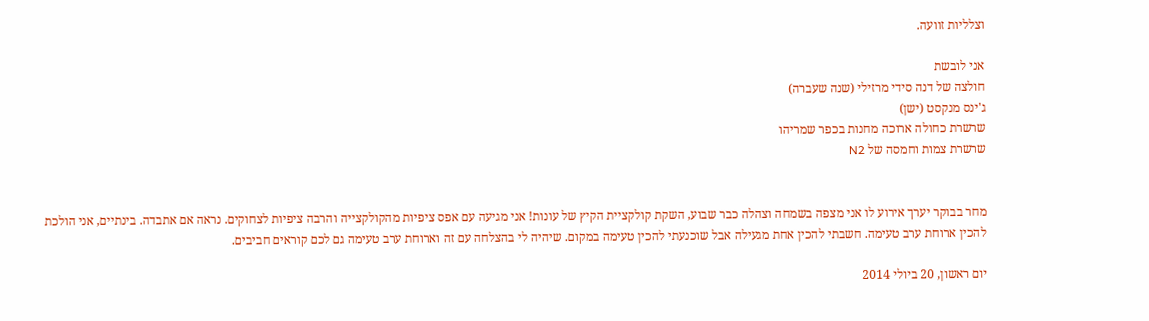וצלליות זוועה.

אני לובשת
חולצה של דנה סידי מרזילי (שנה שעברה)
ג'ינס מנקסט (ישן)
שרשרת כחולה ארוכה מחנות בכפר שמריהו
שרשרת צמות וחמסה של N2


מחר בבוקר יערך אירוע לו אני מצפה בשמחה וצהלה כבר שבוע, השקת קולקציית הקיץ של עונות! אני מגיעה עם אפס ציפיות מהקולקצייה והרבה ציפיות לצחוקים. נראה אם אתבדה. בינתיים, אני הולכת להכין ארוחת ערב טעימה. חשבתי להכין אחת מגעילה אבל שוכנעתי להכין טעימה במקום. שיהיה לי בהצלחה עם זה וארוחת ערב טעימה גם לכם קוראים חביבים.

יום ראשון, 20 ביולי 2014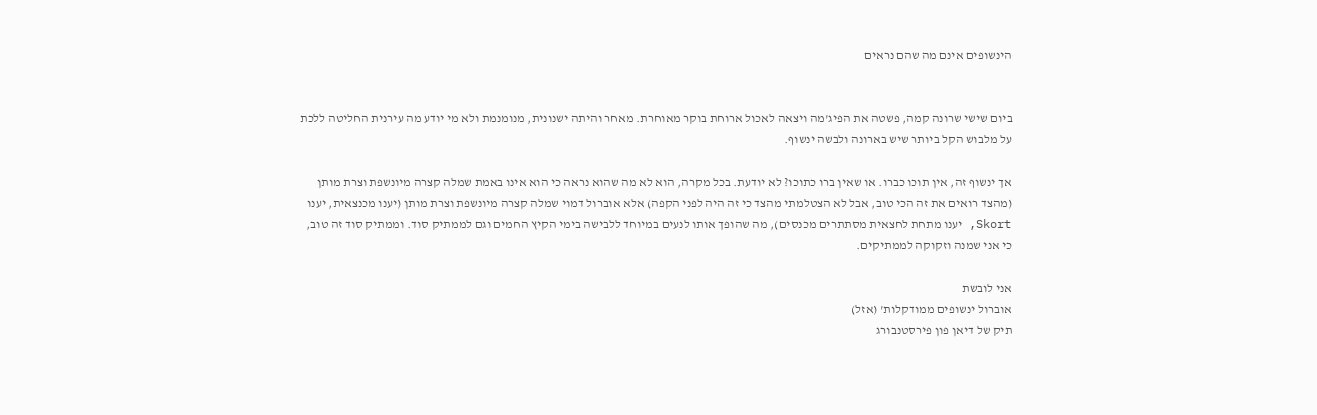הינשופים אינם מה שהם נראים


ביום שישי שרונה קמה, פשטה את הפיג'מה ויצאה לאכול ארוחת בוקר מאוחרת. מאחר והיתה ישנונית, מנומנמת ולא מי יודע מה עירנית החליטה ללכת על מלבוש הקל ביותר שיש בארונה ולבשה ינשוף.

אך ינשוף זה, אין תוכו כברו. או שאין ברו כתוכו? לא יודעת. בכל מקרה, הוא לא מה שהוא נראה כי הוא אינו באמת שמלה קצרה מיונשפת וצרת מותן (מהצד רואים את זה הכי טוב, אבל לא הצטלמתי מהצד כי זה היה לפני הקפה) אלא אוברול דמוי שמלה קצרה מיונשפת וצרת מותן (יענו מכנצאית, יענו Skort, יענו מתחת לחצאית מסתתרים מכנסים), מה שהופך אותו לנעים במיוחד ללבישה בימי הקיץ החמים וגם לממתיק סוד. וממתיק סוד זה טוב, כי אני שמנה וזקוקה לממתיקים.

אני לובשת
אוברול ינשופים ממודקלות' (אזל)
תיק של דיאן פון פירסטנבורג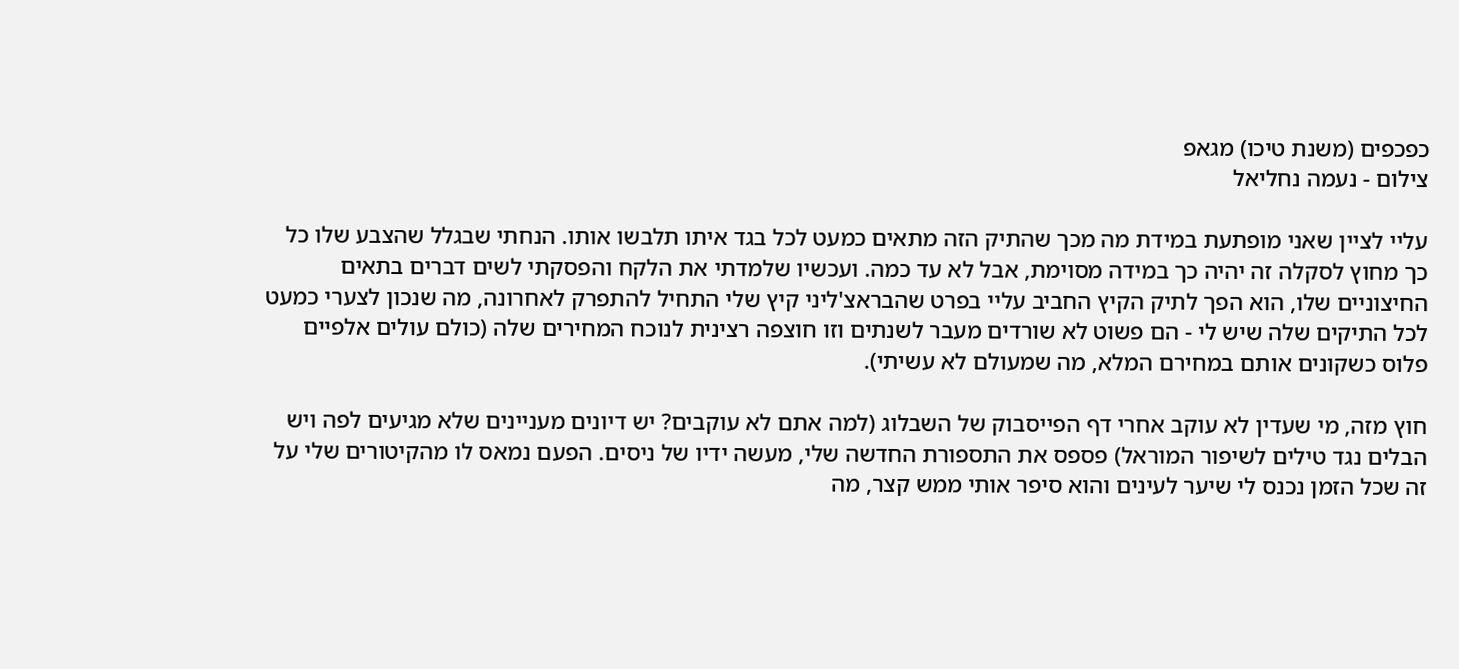כפכפים (משנת טיכו) מגאפ
צילום - נעמה נחליאל

עליי לציין שאני מופתעת במידת מה מכך שהתיק הזה מתאים כמעט לכל בגד איתו תלבשו אותו. הנחתי שבגלל שהצבע שלו כל כך מחוץ לסקלה זה יהיה כך במידה מסוימת, אבל לא עד כמה. ועכשיו שלמדתי את הלקח והפסקתי לשים דברים בתאים החיצוניים שלו, הוא הפך לתיק הקיץ החביב עליי בפרט שהבראצ'ליני קיץ שלי התחיל להתפרק לאחרונה, מה שנכון לצערי כמעט לכל התיקים שלה שיש לי - הם פשוט לא שורדים מעבר לשנתים וזו חוצפה רצינית לנוכח המחירים שלה (כולם עולים אלפיים פלוס כשקונים אותם במחירם המלא, מה שמעולם לא עשיתי).

חוץ מזה, מי שעדין לא עוקב אחרי דף הפייסבוק של השבלוג (למה אתם לא עוקבים? יש דיונים מעניינים שלא מגיעים לפה ויש הבלים נגד טילים לשיפור המוראל) פספס את התספורת החדשה שלי, מעשה ידיו של ניסים. הפעם נמאס לו מהקיטורים שלי על זה שכל הזמן נכנס לי שיער לעינים והוא סיפר אותי ממש קצר, מה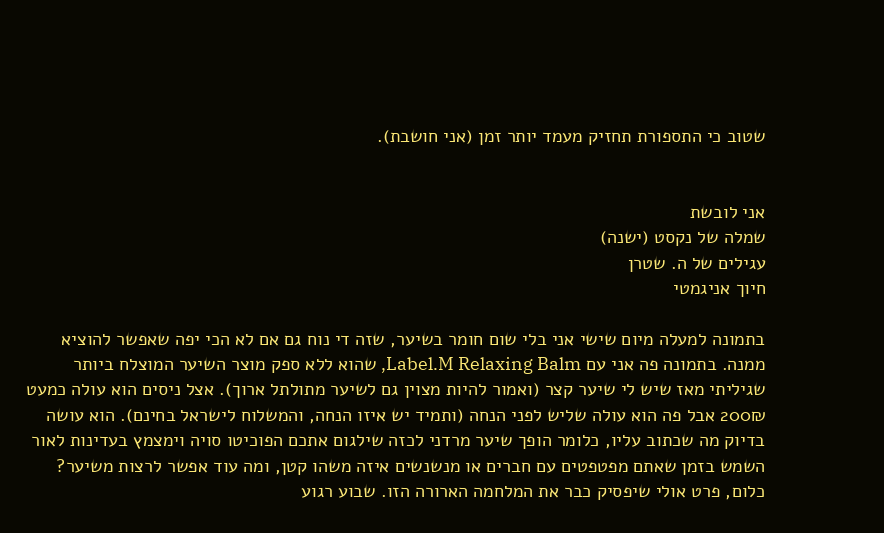שטוב כי התספורת תחזיק מעמד יותר זמן (אני חושבת).


אני לובשת
שמלה של נקסט (ישנה)
עגילים של ה. שטרן
חיוך אניגמטי

בתמונה למעלה מיום שישי אני בלי שום חומר בשיער, שזה די נוח גם אם לא הכי יפה שאפשר להוציא ממנה. בתמונה פה אני עם Label.M Relaxing Balm, שהוא ללא ספק מוצר השיער המוצלח ביותר שגיליתי מאז שיש לי שיער קצר (ואמור להיות מצוין גם לשיער מתולתל ארוך). אצל ניסים הוא עולה כמעט 200₪ אבל פה הוא עולה שליש לפני הנחה (ותמיד יש איזו הנחה, והמשלוח לישראל בחינם). הוא עושה בדיוק מה שכתוב עליו, כלומר הופך שיער מרדני לכזה שילגום אתכם הפוכיטו סויה וימצמץ בעדינות לאור השמש בזמן שאתם מפטפטים עם חברים או מנשנשים איזה משהו קטן, ומה עוד אפשר לרצות משיער? כלום, פרט אולי שיפסיק כבר את המלחמה הארורה הזו. שבוע רגוע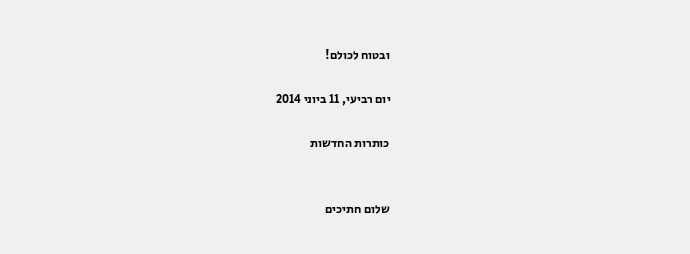ובטוח לכולם!

יום רביעי, 11 ביוני 2014

כותרות החדשות


שלום חתיכים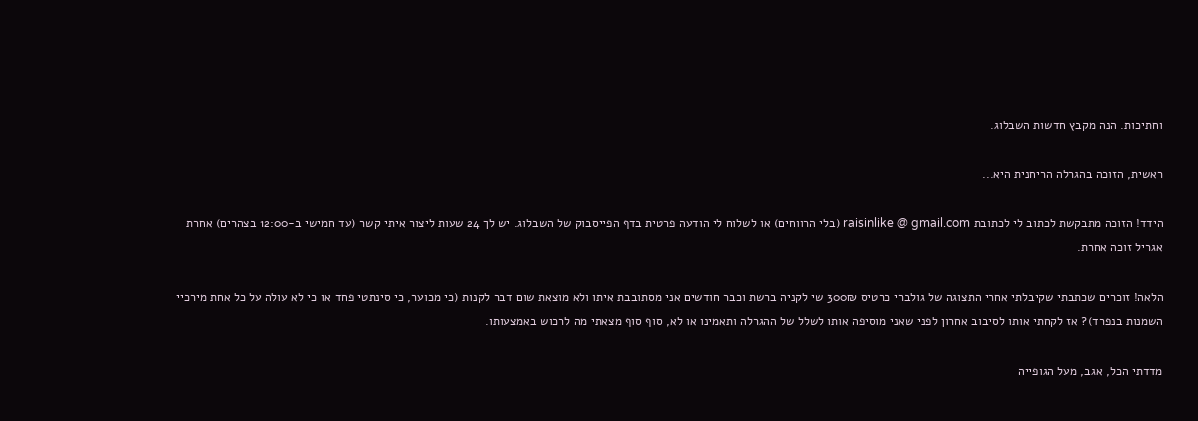וחתיכות. הנה מקבץ חדשות השבלוג.

ראשית, הזוכה בהגרלה הריחנית היא...

הידד! הזוכה מתבקשת לכתוב לי לכתובת raisinlike @ gmail.com (בלי הרווחים) או לשלוח לי הודעה פרטית בדף הפייסבוק של השבלוג. יש לך 24 שעות ליצור איתי קשר (עד חמישי ב-12:00 בצהרים) אחרת אגריל זוכה אחרת.

הלאה! זוכרים שכתבתי שקיבלתי אחרי התצוגה של גולברי כרטיס 300₪ שי לקניה ברשת וכבר חודשים אני מסתובבת איתו ולא מוצאת שום דבר לקנות (כי מכוער, כי סינתטי פחד או כי לא עולה על כל אחת מירכיי השמנות בנפרד)? אז לקחתי אותו לסיבוב אחרון לפני שאני מוסיפה אותו לשלל של ההגרלה ותאמינו או לא, סוף סוף מצאתי מה לרכוש באמצעותו.

מדדתי הכל, אגב, מעל הגופייה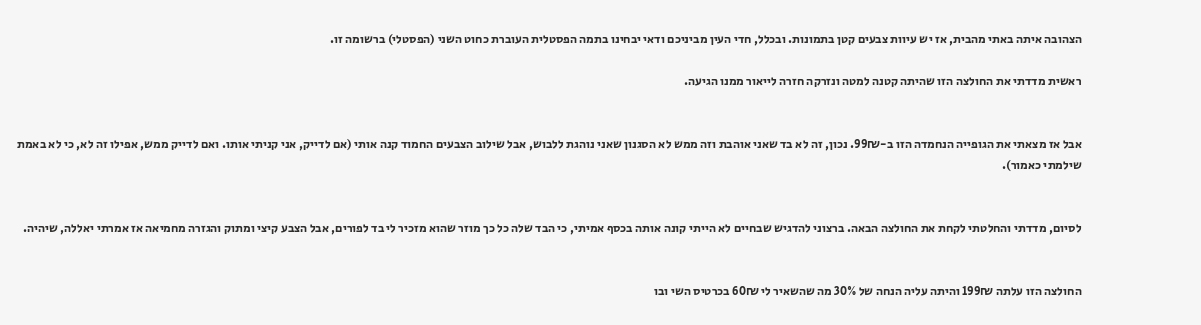הצהובה איתה באתי מהבית, אז יש עיוות צבעים קטן בתמונות. ובכלל, חדי העין מביניכם ודאי יבחינו בתמה הפסטלית העוברת כחוט השני (הפסטלי) ברשומה זו.

ראשית מדדתי את החולצה הזו שהיתה קטנה למטה ונזרקה חזרה לייאור ממנו הגיעה.


אבל אז מצאתי את הגופייה הנחמדה הזו ב-99₪. נכון, זה לא בד שאני אוהבת וזה ממש לא הסגנון שאני נוהגת ללבוש, אבל שילוב הצבעים החמוד קנה אותי (אם לדייק, אני קניתי אותו. ואם לדייק ממש, אפילו זה לא, כי לא באמת שילמתי כאמור).


לסיום, מדדתי והחלטתי לקחת את החולצה הבאה. ברצוני להדגיש שבחיים לא הייתי קונה אותה בכסף אמיתי, כי הבד שלה כל כך מוזר שהוא מזכיר לי בד לפורים, אבל הצבע קיצי ומתוק והגזרה מחמיאה אז אמרתי יאללה, שיהיה.


החולצה הזו עלתה 199₪ והיתה עליה הנחה של 30% מה שהשאיר לי 60₪ בכרטיס השי ובו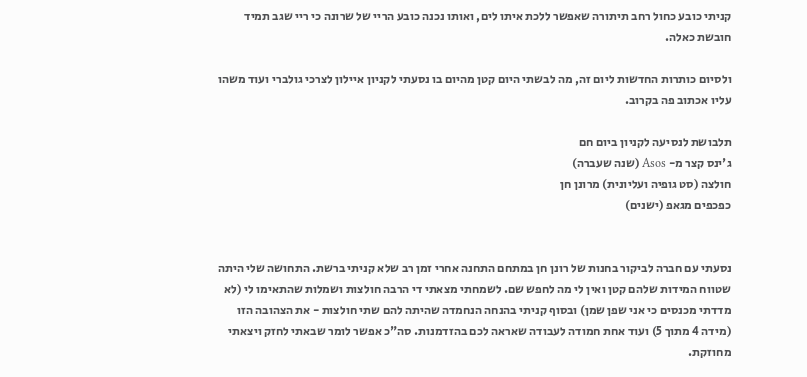קניתי כובע כחול רחב תיתורה שאפשר ללכת איתו לים, ואותו נכנה כובע הריי של שרונה כי ריי שגב תמיד חובשת כאלה.

ולסיום כותרות החדשות ליום זה, מה לבשתי היום קטן מהיום בו נסעתי לקניון איילון לצרכי גולברי ועוד משהו עליו אכתוב פה בקרוב.

תלבושת לנסיעה לקניון ביום חם
ג'ינס קצר מ- Asos (שנה שעברה)
חולצה (סט גופיה ועליונית) מרונן חן
כפכפים מגאפ (ישנים)


נסעתי עם חברה לביקור בחנות של רונן חן במתחם התחנה אחרי זמן רב שלא קניתי ברשת. התחושה שלי היתה שטווח המידות שלהם קטן ואין לי מה לחפש שם. לשמחתי מצאתי די הרבה חולצות ושמלות שהתאימו לי (לא מדדתי מכנסים כי אני שפן שמן) ובסוף קניתי בהנחה הנחמדה שהיתה להם שתי חולצות - את הצהובה הזו (מידה 4 מתוך 5) ועוד אחת חמודה לעבודה שאראה לכם בהזדמנות. סה"כ אפשר לומר שבאתי לחזק ויצאתי מחוזקת.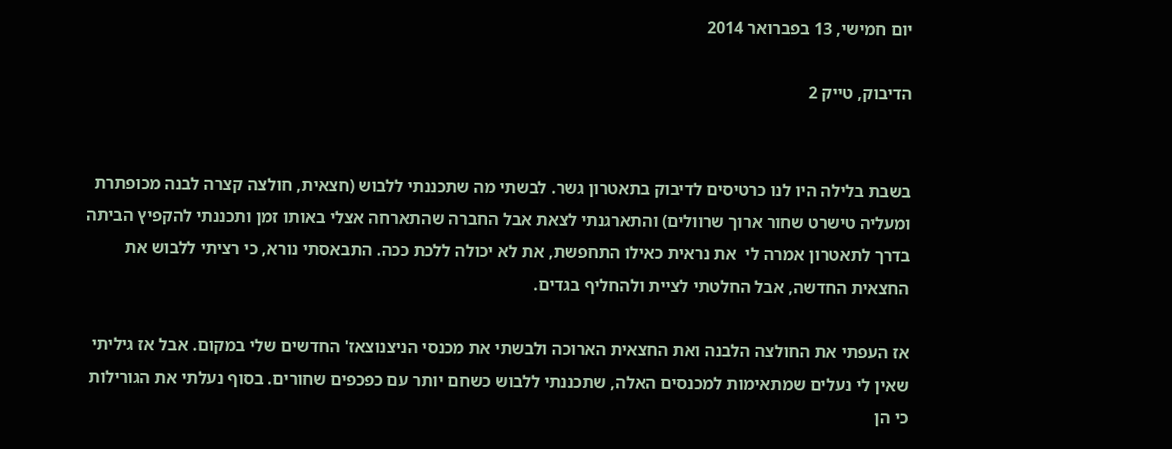יום חמישי, 13 בפברואר 2014

הדיבוק, טייק 2


בשבת בלילה היו לנו כרטיסים לדיבוק בתאטרון גשר. לבשתי מה שתכננתי ללבוש (חצאית, חולצה קצרה לבנה מכופתרת ומעליה טישרט שחור ארוך שרוולים) והתארגנתי לצאת אבל החברה שהתארחה אצלי באותו זמן ותכננתי להקפיץ הביתה בדרך לתאטרון אמרה לי  את נראית כאילו התחפשת, את לא יכולה ללכת ככה. התבאסתי נורא, כי רציתי ללבוש את החצאית החדשה, אבל החלטתי לציית ולהחליף בגדים.

אז העפתי את החולצה הלבנה ואת החצאית הארוכה ולבשתי את מכנסי הניצנוצאז' החדשים שלי במקום. אבל אז גיליתי שאין לי נעלים שמתאימות למכנסים האלה, שתכננתי ללבוש כשחם יותר עם כפכפים שחורים. בסוף נעלתי את הגורילות כי הן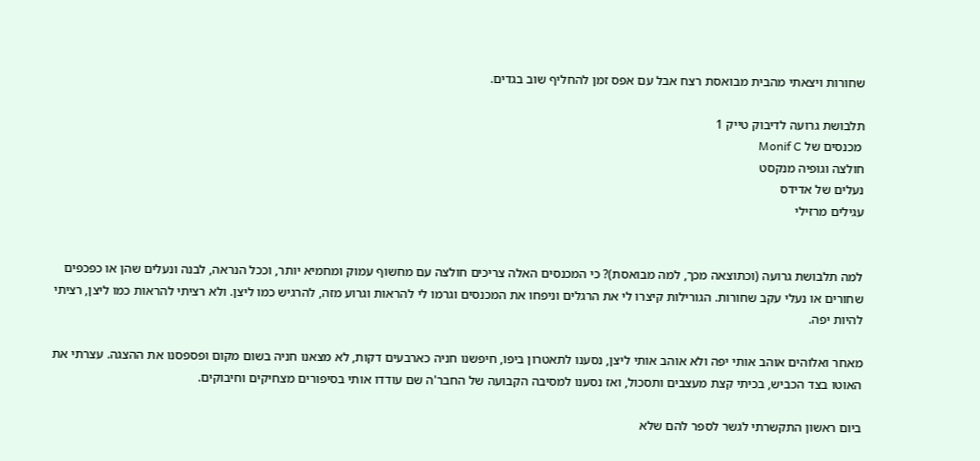שחורות ויצאתי מהבית מבואסת רצח אבל עם אפס זמן להחליף שוב בגדים.

תלבושת גרועה לדיבוק טייק 1
 מכנסים של Monif C
חולצה וגופיה מנקסט
נעלים של אדידס
עגילים מרזילי


למה תלבושת גרועה (וכתוצאה מכך, למה מבואסת)? כי המכנסים האלה צריכים חולצה עם מחשוף עמוק ומחמיא יותר, וככל הנראה, לבנה ונעלים שהן או כפכפים שחורים או נעלי עקב שחורות. הגורילות קיצרו לי את הרגלים וניפחו את המכנסים וגרמו לי להראות וגרוע מזה, להרגיש כמו ליצן. ולא רציתי להראות כמו ליצן, רציתי להיות יפה.

מאחר ואלוהים אוהב אותי יפה ולא אוהב אותי ליצן, נסענו לתאטרון ביפו, חיפשנו חניה כארבעים דקות, לא מצאנו חניה בשום מקום ופספסנו את ההצגה. עצרתי את האוטו בצד הכביש, בכיתי קצת מעצבים ותסכול, ואז נסענו למסיבה הקבועה של החבר'ה שם עודדו אותי בסיפורים מצחיקים וחיבוקים.

ביום ראשון התקשרתי לגשר לספר להם שלא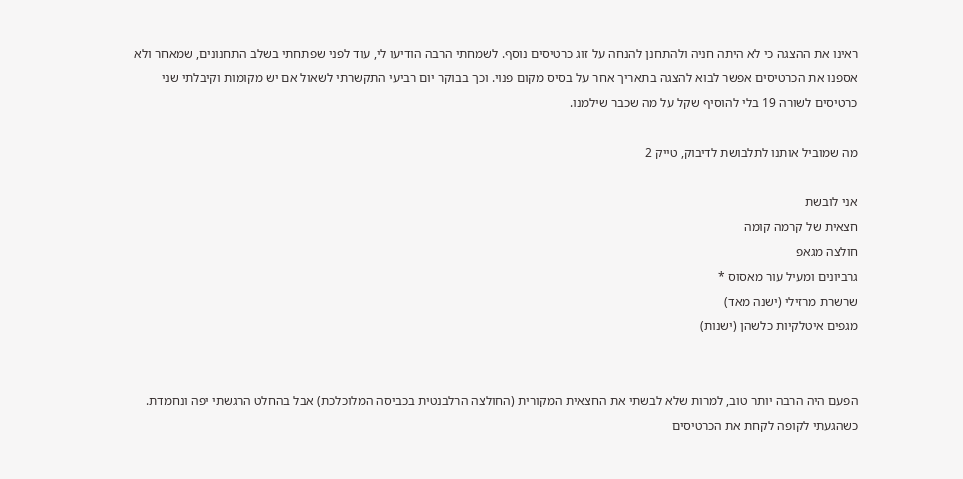ראינו את ההצגה כי לא היתה חניה ולהתחנן להנחה על זוג כרטיסים נוסף. לשמחתי הרבה הודיעו לי, עוד לפני שפתחתי בשלב התחנונים, שמאחר ולא אספנו את הכרטיסים אפשר לבוא להצגה בתאריך אחר על בסיס מקום פנוי. וכך בבוקר יום רביעי התקשרתי לשאול אם יש מקומות וקיבלתי שני כרטיסים לשורה 19 בלי להוסיף שקל על מה שכבר שילמנו.

מה שמוביל אותנו לתלבושת לדיבוק, טייק 2

אני לובשת
חצאית של קרמה קומה
חולצה מגאפ
גרביונים ומעיל עור מאסוס *
שרשרת מרזילי (ישנה מאד)
מגפים איטלקיות כלשהן (ישנות)


הפעם היה הרבה יותר טוב, למרות שלא לבשתי את החצאית המקורית (החולצה הרלבנטית בכביסה המלוכלכת) אבל בהחלט הרגשתי יפה ונחמדת. כשהגעתי לקופה לקחת את הכרטיסים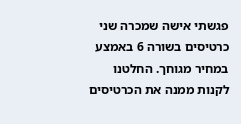פגשתי אישה שמכרה שני כרטיסים בשורה 6 באמצע במחיר מגוחך. החלטנו לקנות ממנה את הכרטיסים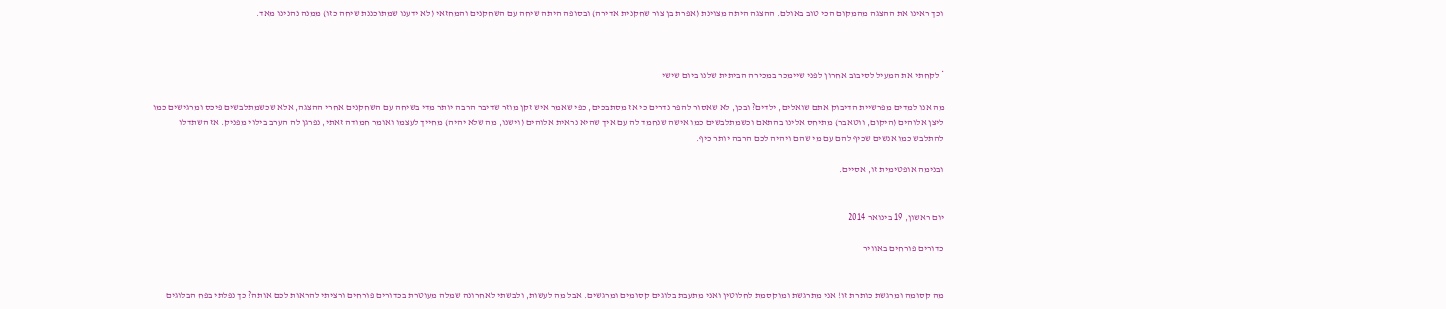וכך ראינו את ההצגה מהמקום הכי טוב באולם. ההצגה היתה מצוינת (אפרת בן צור שחקנית אדירה) ובסופה היתה שיחה עם השחקנים והמחזאי (לא ידענו שמתוכננת שיחה כזו) ממנה נהנינו מאד.



* לקחתי את המעיל לסיבוב אחרון לפני שיימכר במכירה הביתית שלנו ביום שישי

מה אנו למדים מפרשיית הדיבוק אתם שואלים, ילדים? ובכן, לא שאסור להפר נדרים כי אז מסתבכים, כפי שאמר איש זקן מוזר שדיבר הרבה יותר מדי בשיחה עם השחקנים אחרי ההצגה, אלא שכשמתלבשים פיכס ומרגישים כמו ליצן אלוהים (היקום, ווטאבר) מתיחס אלינו בהתאם וכשמתלבשים כמו אישה שנחמד לה עם איך שהיא נראית אלוהים (וישנו, מה שלא יהיה) מחייך לעצמו ואומר חמודה זאתי, נפרגן לה הערב בילוי מפניק. אז השתדלו להתלבש כמו אנשים שכיף להם עם מי שהם ויהיה לכם הרבה יותר כיף.

ובנימה אופטימית זו, אסיים.


יום ראשון, 19 בינואר 2014

כדורים פורחים באוויר


מה קסומה ומרגשת כותרת זו! אני מתרגשת ומוקסמת לחלוטין ואני מתעבת בלוגים קסומים ומרגשים. אבל מה לעשות, ולבשתי לאחרונה שמלה מעוטרת בכדורים פורחים ורציתי להראות לכם אותה? כך נפלתי בפח הבלוגים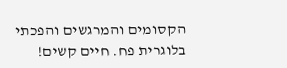הקסומים והמרגשים והפכתי בלוגרית פח. חיים קשים!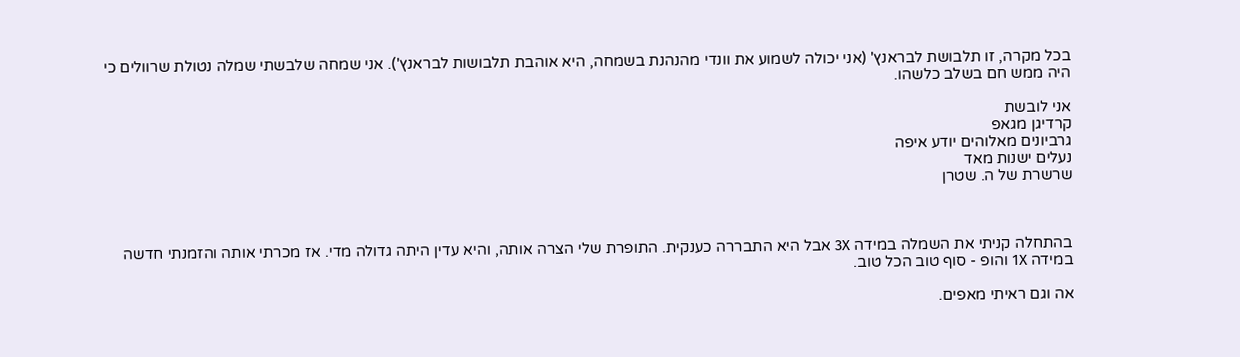בכל מקרה, זו תלבושת לבראנץ' (אני יכולה לשמוע את וונדי מהנהנת בשמחה, היא אוהבת תלבושות לבראנץ'). אני שמחה שלבשתי שמלה נטולת שרוולים כי היה ממש חם בשלב כלשהו.

אני לובשת
קרדיגן מגאפ
גרביונים מאלוהים יודע איפה
נעלים ישנות מאד
שרשרת של ה. שטרן



בהתחלה קניתי את השמלה במידה 3X אבל היא התבררה כענקית. התופרת שלי הצרה אותה, והיא עדין היתה גדולה מדי. אז מכרתי אותה והזמנתי חדשה במידה 1X והופ - סוף טוב הכל טוב.

אה וגם ראיתי מאפים.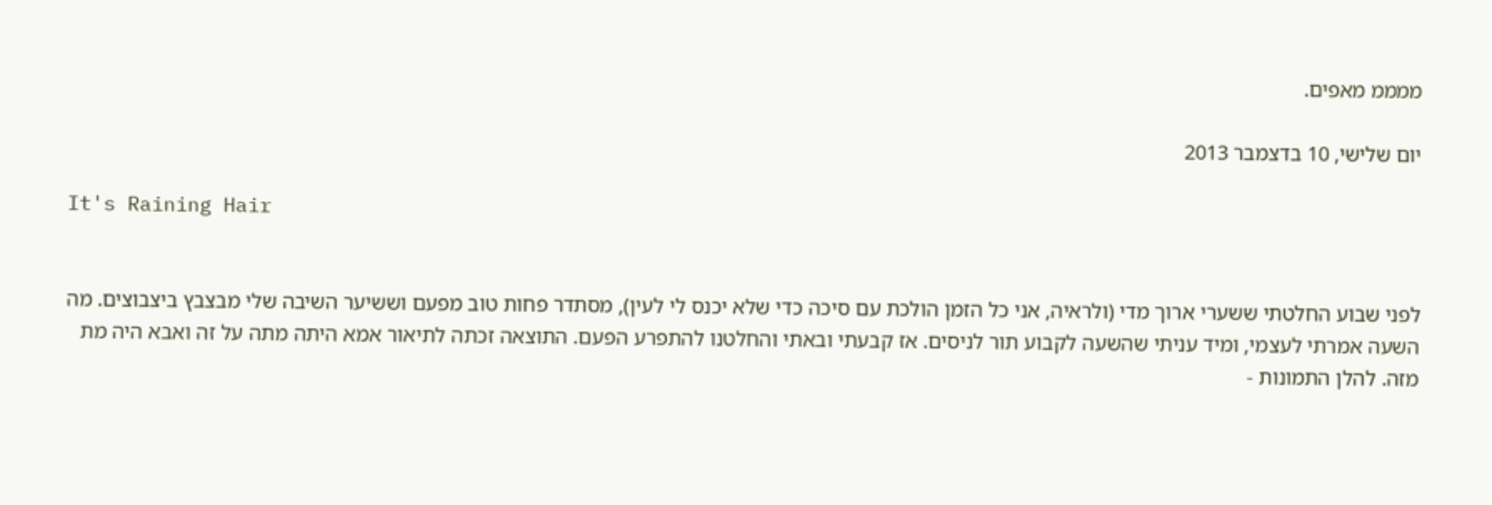ממממ מאפים.

יום שלישי, 10 בדצמבר 2013

It's Raining Hair


לפני שבוע החלטתי ששערי ארוך מדי (ולראיה, אני כל הזמן הולכת עם סיכה כדי שלא יכנס לי לעין), מסתדר פחות טוב מפעם וששיער השיבה שלי מבצבץ ביצבוצים. מה השעה אמרתי לעצמי, ומיד עניתי שהשעה לקבוע תור לניסים. אז קבעתי ובאתי והחלטנו להתפרע הפעם. התוצאה זכתה לתיאור אמא היתה מתה על זה ואבא היה מת מזה. להלן התמונות -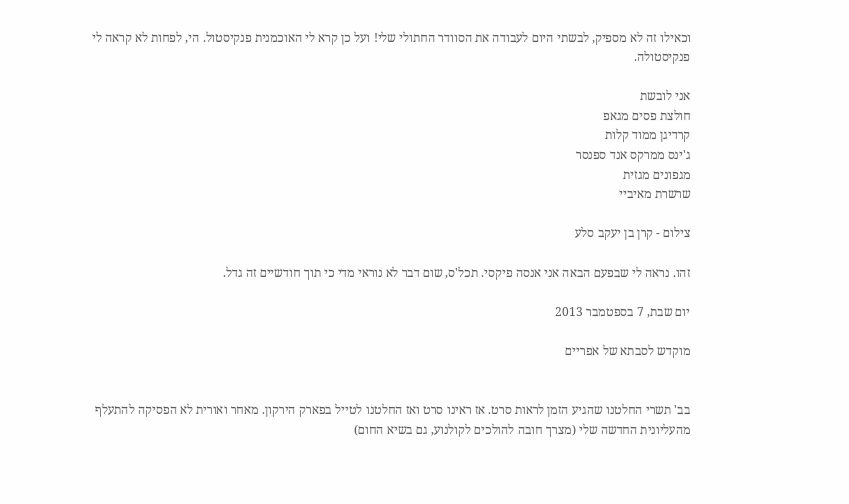וכאילו זה לא מספיק, לבשתי היום לעבודה את הסוודר החתולי שלי! ועל כן קרא לי האוכמנית פנקיסטול. הי, לפחות לא קראה לי פנקיסטולה.

אני לובשת
חולצת פסים מגאפ
קרדיגן ממוד קלות
ג'ינס ממרקס אנד ספנסר
מגפונים מגזית
שרשרת מאיביי

צילום - קרן בן יעקב סלע

זהו. נראה לי שבפעם הבאה אני אנסה פיקסי. תכל'ס, שום דבר לא נוראי מדי כי תוך חודשיים זה גדל.

יום שבת, 7 בספטמבר 2013

מוקדש לסבתא של אפריים


בב' תשרי החלטנו שהגיע הזמן לראות סרט. אז ראינו סרט ואז החלטנו לטייל בפארק הירקון. מאחר ואורית לא הפסיקה להתעלף מהעליונית החדשה שלי (מצרך חובה להולכים לקולנוע, גם בשיא החום)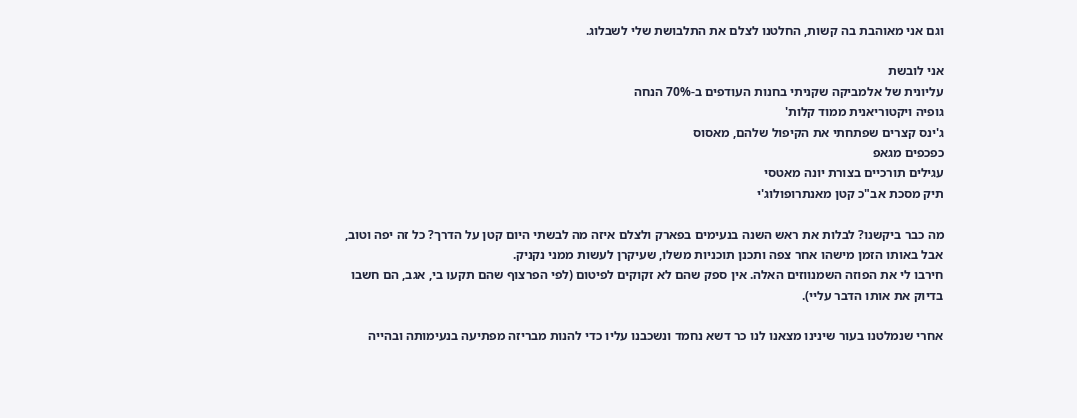וגם אני מאוהבת בה קשות, החלטנו לצלם את התלבושת שלי לשבלוג.

אני לובשת
עליונית של אלמביקה שקניתי בחנות העודפים ב-70% הנחה
גופיה ויקטוריאנית ממוד קלות'
ג'ינס קצרים שפתחתי את הקיפול שלהם, מאסוס
כפכפים מגאפ
עגילים תורכיים בצורת יונה מאטסי
תיק מסכת אב"כ קטן מאנתרופולוג'י

מה כבר ביקשנו? לבלות את ראש השנה בנעימים בפארק ולצלם איזה מה לבשתי היום קטן על הדרך? כל זה יפה וטוב, אבל באותו הזמן מישהו אחר צפה ותכנן תוכניות משלו, שעיקרן לעשות ממני נקניק.
חירבו לי את הפוזה השמנווזים האלה. אין ספק שהם לא זקוקים לפיטום (לפי הפרצוף שהם תקעו בי, אגב, הם חשבו בדיוק את אותו הדבר עליי).

אחרי שנמלטנו בעור שינינו מצאנו לנו כר דשא נחמד ונשכבנו עליו כדי להנות מבריזה מפתיעה בנעימותה ובהייה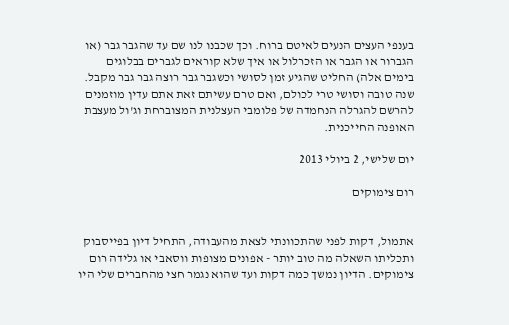בענפי העצים הנעים לאיטם ברוח. וכך שכבנו לנו שם עד שהגבר גבר (או הגברור או הגבר או הזכרלול או איך שלא קוראים לגברים בבלוגים בימים אלה) החליט שהגיע זמן לסושי וכשגבר גבר רוצה גבר גבר מקבל.
שנה טובה וסושי טרי לכולם, ואם טרם עשיתם זאת אתם עדין מוזמנים להרשם להגרלה הנחמדה של פלומבי העצלנית המצוברחת וג'ול מעצבת האופנה החייכנית.

יום שלישי, 2 ביולי 2013

רום צימוקים


אתמול, דקות לפני שהתכוונתי לצאת מהעבודה, התחיל דיון בפייסבוק ותכליתו השאלה מה טוב יותר - אפונים מצופות ווסאבי או גלידה רום צימוקים. הדיון נמשך כמה דקות ועד שהוא נגמר חצי מהחברים שלי היו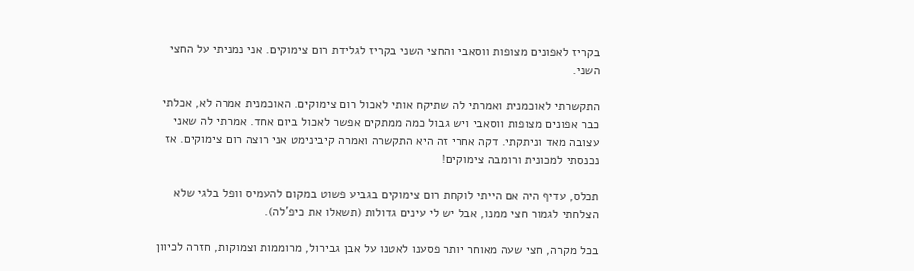בקריז לאפונים מצופות ווסאבי והחצי השני בקריז לגלידת רום צימוקים. אני נמניתי על החצי השני.

התקשרתי לאוכמנית ואמרתי לה שתיקח אותי לאכול רום צימוקים. האוכמנית אמרה לא, אכלתי כבר אפונים מצופות ווסאבי ויש גבול כמה ממתקים אפשר לאכול ביום אחד. אמרתי לה שאני עצובה מאד וניתקתי. דקה אחרי זה היא התקשרה ואמרה קיבינימט אני רוצה רום צימוקים. אז נכנסתי למכונית ורומבה צימוקים!

תכלס, עדיף היה אם הייתי לוקחת רום צימוקים בגביע פשוט במקום להעמיס וופל בלגי שלא הצלחתי לגמור חצי ממנו, אבל יש לי עינים גדולות (תשאלו את כיפ'לה).

בכל מקרה, חצי שעה מאוחר יותר פסענו לאטנו על אבן גבירול, מרוממות וצמוקות, חזרה לכיוון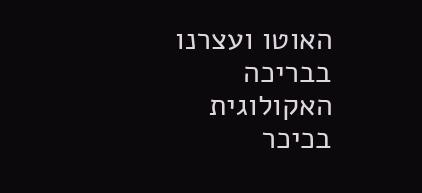האוטו ועצרנו בבריכה האקולוגית בכיכר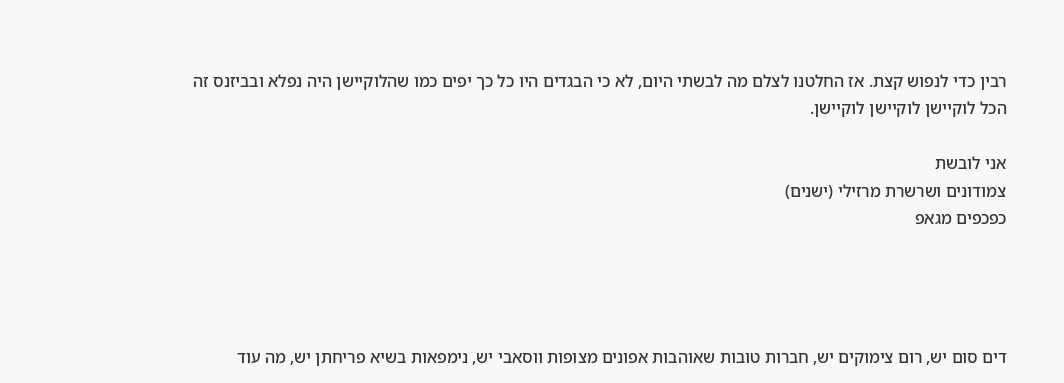רבין כדי לנפוש קצת. אז החלטנו לצלם מה לבשתי היום, לא כי הבגדים היו כל כך יפים כמו שהלוקיישן היה נפלא ובביזנס זה הכל לוקיישן לוקיישן לוקיישן.

אני לובשת
צמודונים ושרשרת מרזילי (ישנים)
כפכפים מגאפ




דים סום יש, רום צימוקים יש, חברות טובות שאוהבות אפונים מצופות ווסאבי יש, נימפאות בשיא פריחתן יש, מה עוד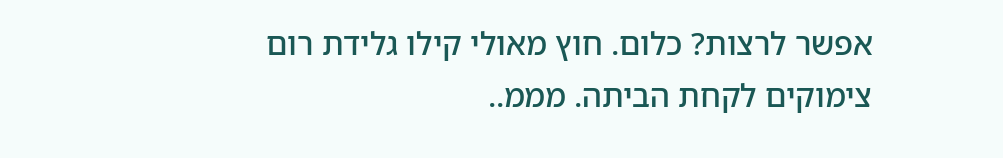אפשר לרצות? כלום. חוץ מאולי קילו גלידת רום צימוקים לקחת הביתה. מממ..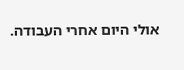אולי היום אחרי העבודה.